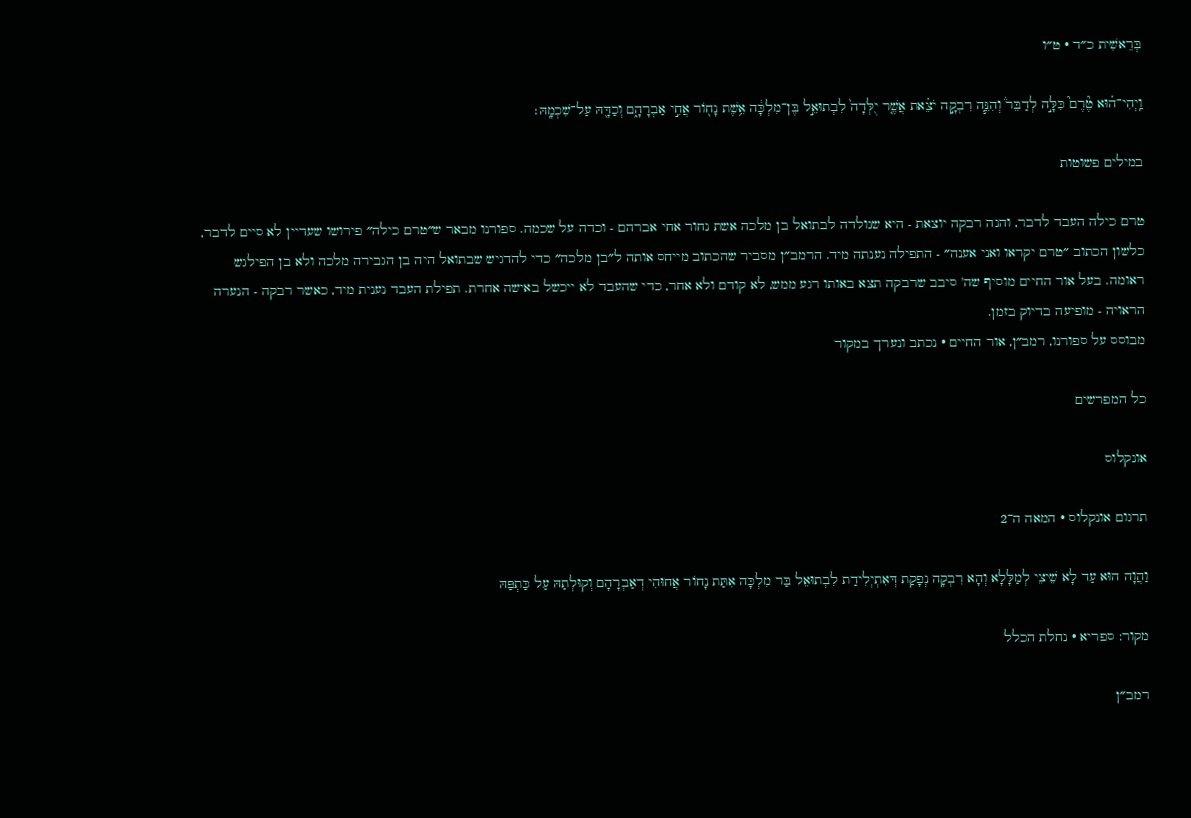בְּרֵאשִׁית כ״ד · ט״ו

וַֽיְהִי־ה֗וּא טֶ֘רֶם֮ כִּלָּ֣ה לְדַבֵּר֒ וְהִנֵּ֧ה רִבְקָ֣ה יֹצֵ֗את אֲשֶׁ֤ר יֻלְּדָה֙ לִבְתוּאֵ֣ל בֶּן־מִלְכָּ֔ה אֵ֥שֶׁת נָח֖וֹר אֲחִ֣י אַבְרָהָ֑ם וְכַדָּ֖הּ עַל־שִׁכְמָֽהּ׃

במילים פשוטות

טרם כילה העבד לדבר, והנה רבקה יוצאת - היא שנולדה לבתואל בן מלכה אשת נחור אחי אברהם - וכדה על שכמה. ספורנו מבאר ש״טרם כילה״ פירושו שעדיין לא סיים לדבר, כלשון הכתוב ״טרם יקראו ואני אענה״ - התפילה נענתה מיד. הרמב״ן מסביר שהכתוב מייחס אותה ל״בן מלכה״ כדי להדגיש שבתואל היה בן הגבירה מלכה ולא בן הפילגש ראומה. בעל אור החיים מוסיף שה' סיבב שרבקה תצא באותו רגע ממש, לא קודם ולא אחר, כדי שהעבד לא ייכשל באישה אחרת. תפילת העבד נענית מיד, כאשר רבקה - הנערה הראויה - מופיעה בדיוק בזמן.
מבוסס על ספורנו, רמב״ן, אור החיים · נכתב ונערך במקור

כל המפרשים

אונקלוס

תרגום אונקלוס · המאה ה־2

וַהֲוָה הוּא עַד לָא שֵׁיצֵי לְמַלָּלָא וְהָא רִבְקָה נְפָקַת דְּאִתְיְלִידַת לִבְתוּאֵל בַּר מִלְכָּה אִתַּת נָחוֹר אֲחוּהִי דְאַבְרָהָם וְקוּלְתַהּ עַל כַּתְפַּהּ

מקור: ספריא · נחלת הכלל

רמב״ן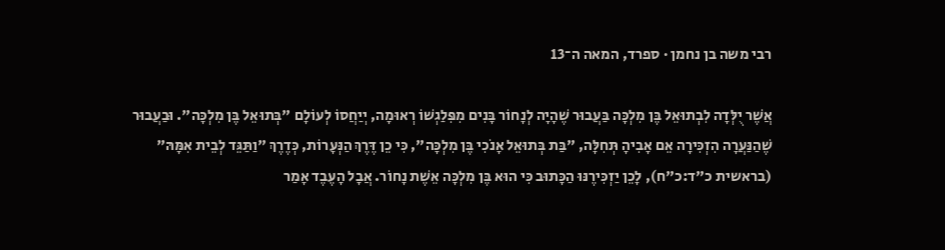רבי משה בן נחמן · ספרד, המאה ה־13

אֲשֶׁר יֻלְּדָה לִבְתוּאֵל בֶּן מִלְכָּה בַּעֲבוּר שֶׁהָיָה לְנָחוֹר בָּנִים מִפִּלַגְשׁוֹ רְאוּמָה, יְיַחֲסוֹ לְעוֹלָם "בְּתוּאֵל בֶּן מִלְכָּה". וּבַעֲבוּר שֶׁהַנַּעֲרָה הִזְכִּירָה אֵם אָבִיהָ תְּחִלָּה, "בַּת בְּתוּאֵל אָנֹכִי בֶּן מִלְכָּה", כִּי כֵן דֶּרֶךְ הַנְּעָרוֹת, כְּדֶרֶךְ "וַתַּגֵּד לְבֵית אִמָּהּ" (בראשית כ"ד:כ"ח), לָכֵן יַזְכִּירֶנּוּ הַכָּתוּב כִּי הוּא בֶּן מִלְכָּה אֵשֶׁת נָחוֹר. אֲבָל הָעֶבֶד אָמַר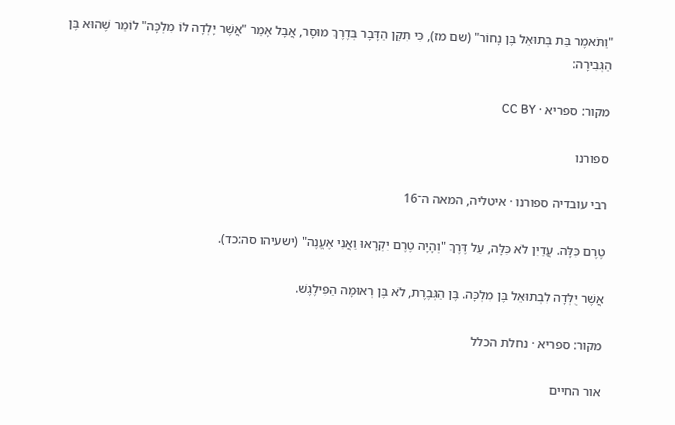"וַתֹּאמֶר בַּת בְּתוּאֵל בֶּן נָחוֹר" (שם מז), כִּי תִּקֵּן הַדָּבָר בְּדֶרֶךְ מוּסָר, אֲבָל אָמַר "אֲשֶׁר יָלְדָה לּוֹ מִלְכָּה" לוֹמַר שֶׁהוּא בֶּן הַגְּבִירָה:

מקור: ספריא · CC BY

ספורנו

רבי עובדיה ספורנו · איטליה, המאה ה־16

טֶרֶם כִּלָּה. עֲדַיִן לֹא כִּלָּה, עַל דֶּרֶךְ "וְהָיָה טֶרֶם יִקְרָאוּ וַאֲנִי אֶעֱנֶה" (ישעיהו סה:כד).

אֲשֶׁר יֻלְּדָה לִבְתוּאֵל בֶּן מִלְכָּה. בֶּן הַגְּבֶרֶת, לֹא בֶּן רְאוּמָה הַפִּילֶגֶשׁ.

מקור: ספריא · נחלת הכלל

אור החיים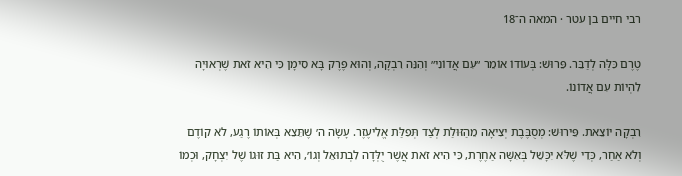רבי חיים בן עטר · המאה ה־18

טֶרֶם כִּלָּה לְדַבֵּר. פֵּרוּשׁ: בְּעוֹדוֹ אוֹמֵר ״עִם אֲדוֹנִי״ וְהִנֵּה רִבְקָה, וְהוּא פֶּרֶק בָּא סִימָן כִּי הִיא זֹאת שֶׁרְאוּיָה לִהְיוֹת עִם אֲדוֹנוֹ.

רִבְקָה יוֹצֵאת. פֵּירוּשׁ: מְסֻבֶּבֶת יְצִיאָה מֵהַזּוּלַת לְצַד תְּפִלַּת אֱלִיעֶזֶר. עָשָׂה ה׳ שֶׁתֵּצֵא בְּאוֹתוֹ רֶגַע, לֹא קוֹדֶם וְלֹא אַחַר, כְּדֵי שֶׁלֹּא יִכָּשֵׁל בְּאִשָּׁה אַחֶרֶת, כִּי הִיא זֹאת אֲשֶׁר יֻלְּדָה לִבְתוּאֵל וְגוֹ׳, הִיא בַּת זוּגוֹ שֶׁל יִצְחָק, וּכְמוֹ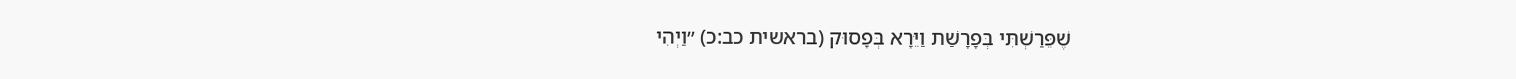שֶׁפֵּרַשְׁתִּי בְּפָרָשַׁת וַיֵּרָא בְּפָסוּק (בראשית כב:כ) ״וַיְהִי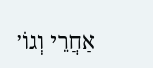אַחֲרֵי וְגוֹ׳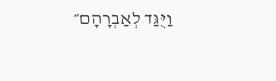וַיֻּגַּד לְאַבְרָהָם״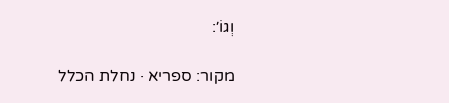וְגוֹ׳:

מקור: ספריא · נחלת הכלל